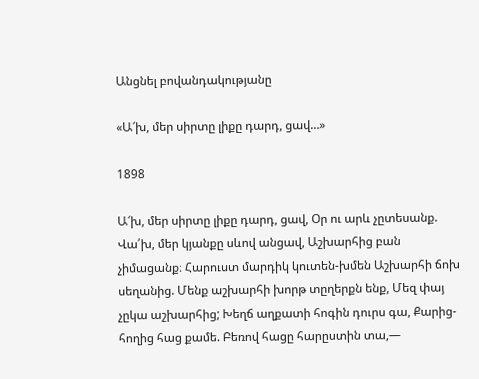Անցնել բովանդակությանը

«Ա՜խ, մեր սիրտը լիքը դարդ, ցավ…»

1898

Ա՜խ, մեր սիրտը լիքը դարդ, ցավ, Օր ու արև չըտեսանք. Վա՛խ, մեր կյանքը սևով անցավ, Աշխարհից բան չիմացանք։ Հարուստ մարդիկ կուտեն-խմեն Աշխարհի ճոխ սեղանից. Մենք աշխարհի խորթ տըղերքն ենք, Մեզ փայ չըկա աշխարհից; Խեղճ աղքատի հոգին դուրս գա, Քարից-հողից հաց քամե. Բեռով հացը հարըստին տա,—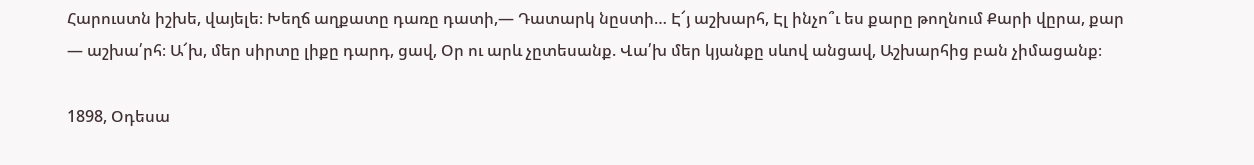Հարուստն իշխե, վայելե։ Խեղճ աղքատը դառը դատի,— Դատարկ նըստի… Է՜յ աշխարհ, Էլ ինչո՞ւ ես քարը թողնում Քարի վըրա, քար — աշխա՛րհ։ Ա՜խ, մեր սիրտը լիքը դարդ, ցավ, Օր ու արև չըտեսանք. Վա՛խ մեր կյանքը սևով անցավ, Աշխարհից բան չիմացանք։

1898, Օդեսա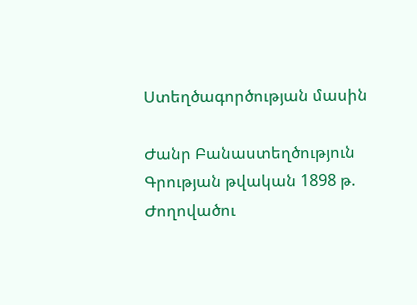Ստեղծագործության մասին

Ժանր Բանաստեղծություն
Գրության թվական 1898 թ.
Ժողովածու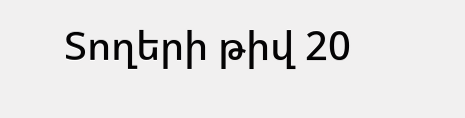Տողերի թիվ 20